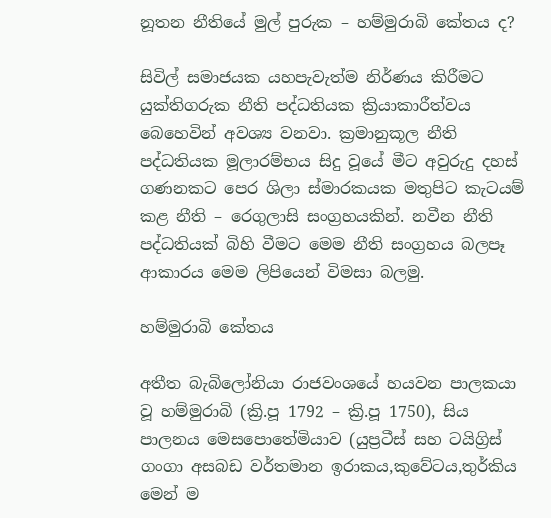නූතන නීතියේ මුල් පුරුක – හම්මුරාබි කේතය ද?

සිවිල් සමාජයක යහපැවැත්ම නිර්ණය කිරීමට යුක්තිගරුක නීති පද්ධතියක ක්‍රියාකාරීත්වය බෙහෙවින් අවශ්‍ය වනවා. ක්‍රමානුකූල නීති පද්ධතියක මූලාරම්භය සිදු වූයේ මීට අවුරුදු දහස් ගණනකට පෙර ශිලා ස්මාරකයක මතුපිට කැටයම් කළ නීති – රෙගුලාසි සංග්‍රහයකින්. නවීන නීති පද්ධතියක් බිහි වීමට මෙම නීති සංග්‍රහය බලපෑ ආකාරය මෙම ලිපියෙන් විමසා බලමු.

හම්මුරාබි කේතය

අතීත බැබිලෝනියා රාජවංශයේ හයවන පාලකයා වූ හම්මුරාබි (ක්‍රි.පූ 1792 – ක්‍රි.පූ 1750), සිය පාලනය මෙසපොතේමියාව (යුප්‍රටීස් සහ ටයිග්‍රිස් ගංගා අසබඩ වර්තමාන ඉරාකය,කුවේටය,තුර්කිය මෙන් ම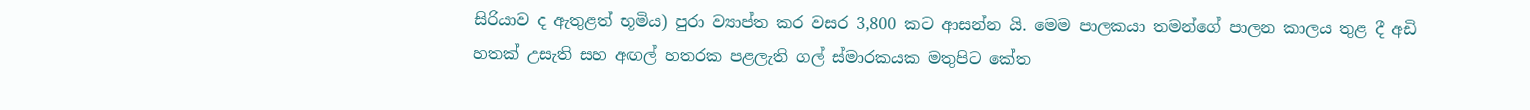සිරියාව ද ඇතුළත් භූමිය) පුරා ව්‍යාප්ත කර වසර 3,800 කට ආසන්න යි. මෙම පාලකයා තමන්ගේ පාලන කාලය තුළ දී අඩි හතක් උසැති සහ අඟල් හතරක පළලැති ගල් ස්මාරකයක මතුපිට කේත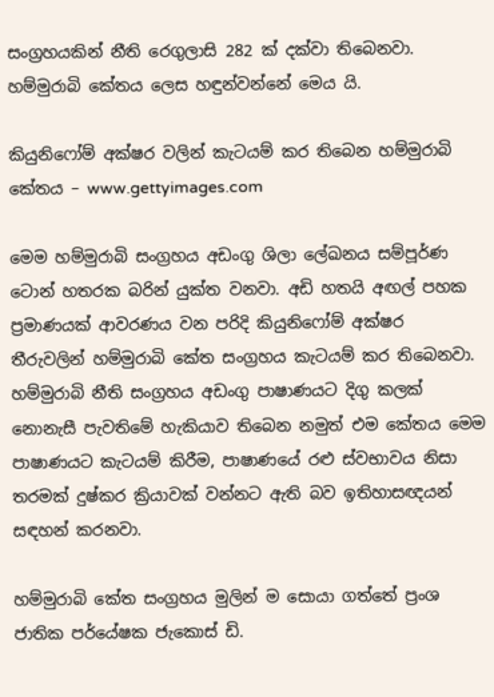සංග්‍රහයකින් නීති රෙගුලාසි 282 ක් දක්වා තිබෙනවා. හම්මුරාබි කේතය ලෙස හඳුන්වන්නේ මෙය යි.

කියුනිෆෝම් අක්ෂර වලින් කැටයම් කර තිබෙන හම්මුරාබි කේතය – www.gettyimages.com

මෙම හම්මුරාබි සංග්‍රහය අඩංගු ශිලා ලේඛනය සම්පූර්ණ ටොන් හතරක බරින් යුක්ත වනවා. අඩි හතයි අඟල් පහක ප්‍රමාණයක් ආවරණය වන පරිදි කියුනිෆෝම් අක්ෂර තීරුවලින් හම්මුරාබි කේත සංග්‍රහය කැටයම් කර තිබෙනවා. හම්මුරාබි නීති සංග්‍රහය අඩංගු පාෂාණයට දිගු කලක් නොනැසී පැවතිමේ හැකියාව තිබෙන නමුත් එම කේතය මෙම පාෂාණයට කැටයම් කිරීම, පාෂාණයේ රළු ස්වභාවය නිසා තරමක් දුෂ්කර ක්‍රියාවක් වන්නට ඇති බව ඉතිහාසඥයන් සඳහන් කරනවා.

හම්මුරාබි කේත සංග්‍රහය මුලින් ම සොයා ගත්තේ ප්‍රංශ ජාතික පර්යේෂක ජැකොස් ඩි.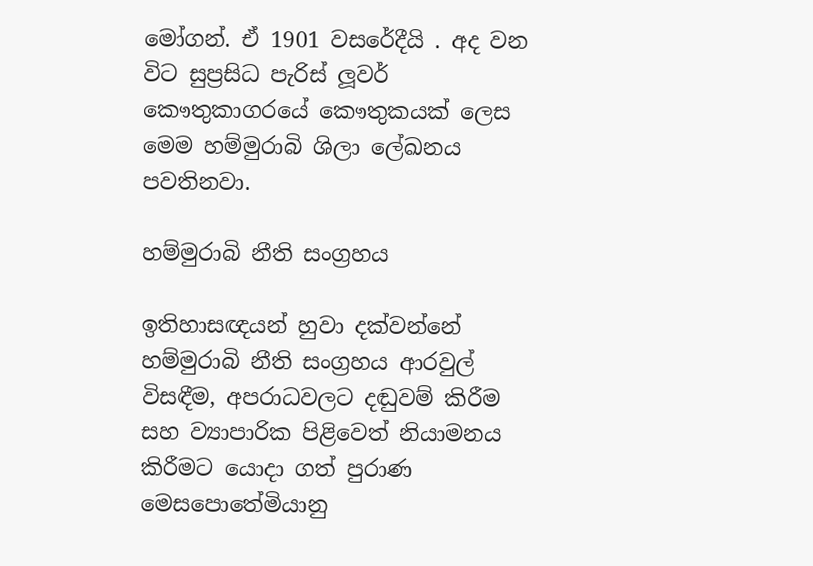මෝගන්. ඒ 1901 වසරේදීයි . අද වන විට සුප්‍රසිධ පැරිස් ලූවර් කෞතුකාගරයේ කෞතුකයක් ලෙස මෙම හම්මුරාබි ශිලා ලේඛනය පවතිනවා.

හම්මුරාබි නීති සංග්‍රහය

ඉතිහාසඥයන් හුවා දක්වන්නේ හම්මුරාබි නීති සංග්‍රහය ආරවුල් විසඳීම, අපරාධවලට දඬුවම් කිරීම සහ ව්‍යාපාරික පිළිවෙත් නියාමනය කිරීමට යොදා ගත් පුරාණ මෙසපොතේමියානු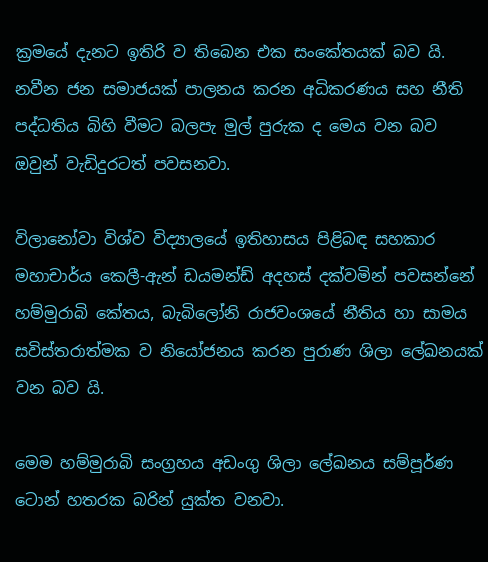ක්‍රමයේ දැනට ඉතිරි ව තිබෙන එක සංකේතයක් බව යි. නවීන ජන සමාජයක් පාලනය කරන අධිකරණය සහ නීති පද්ධතිය බිහි වීමට බලපැ මුල් පුරුක ද මෙය වන බව ඔවුන් වැඩිදුරටත් පවසනවා.

විලානෝවා විශ්ව විද්‍යාලයේ ඉතිහාසය පිළිබඳ සහකාර මහාචාර්ය කෙලී-ඇන් ඩයමන්ඩ් අදහස් දක්වමින් පවසන්නේ හම්මුරාබි කේතය, බැබිලෝනි රාජවංශයේ නීතිය හා සාමය සවිස්තරාත්මක ව නියෝජනය කරන පුරාණ ශිලා ලේඛනයක් වන බව යි.

මෙම හම්මුරාබි සංග්‍රහය අඩංගු ශිලා ලේඛනය සම්පූර්ණ ටොන් හතරක බරින් යුක්ත වනවා.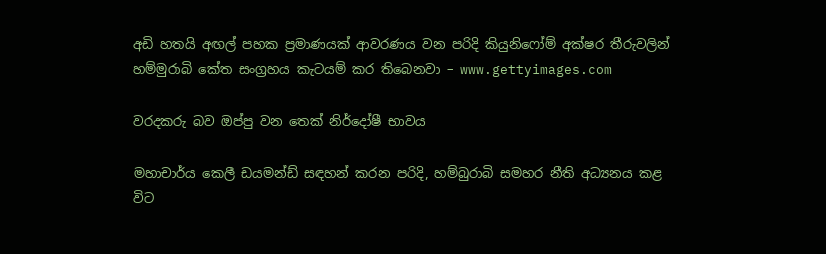අඩි හතයි අඟල් පහක ප්‍රමාණයක් ආවරණය වන පරිදි කියුනිෆෝම් අක්ෂර තීරුවලින් හම්මුරාබි කේත සංග්‍රහය කැටයම් කර තිබෙනවා – www.gettyimages.com

වරදකරු බව ඔප්පු වන තෙක් නිර්දෝෂී භාවය

මහාචාර්ය කෙලී ඩයමන්ඩ් සඳහන් කරන පරිදි, හම්බුරාබි සමහර නීති අධ්‍යනය කළ විට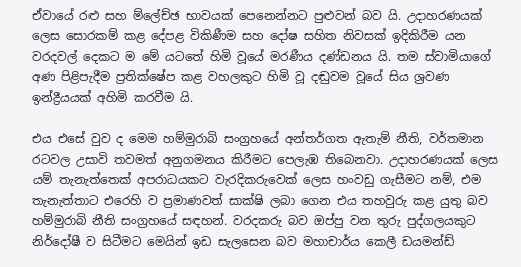ඒවායේ රළු සහ ම්ලේච්ඡ භාවයක් පෙනෙන්නට පුළුවන් බව යි. උදාහරණයක් ලෙස සොරකම් කළ දේපළ විකිණීම සහ දෝෂ සහිත නිවසක් ඉදිකිරීම යන වරදවල් දෙකට ම මේ යටතේ හිමි වූයේ මරණීය දණ්ඩනය යි. තම ස්වාමියාගේ අණ පිළිපැදීම ප්‍රතික්ෂේප කළ වහලකුට හිමි වූ දඬුවම වූයේ සිය ශ්‍රවණ ඉන්ද්‍රීයයක් අහිමි කරවීම යි.

එය එසේ වුව ද මෙම හම්මුරාබි සංග්‍රහයේ අන්තර්ගත ඇතැම් නීති, වර්තමාන රටවල උසාවි තවමත් අනුගමනය කිරීමට පෙලැඹ තිබෙනවා. උදාහරණයක් ලෙස යම් තැනැත්තෙක් අපරාධයකට වැරදිකරුවෙක් ලෙස හංවඩු ගැසීමට නම්, එම තැනැත්තාට එරෙහි ව ප්‍රමාණවත් සාක්ෂි ලබා ගෙන එය තහවුරු කළ යුතු බව හම්මුරාබි නීති සංග්‍රහයේ සඳහන්. වරදකරු බව ඔප්පු වන තුරු පුද්ගලයකුට නිර්දෝෂී ව සිටීමට මෙයින් ඉඩ සැලසෙන බව මහාචාර්ය කෙලී ඩයමන්ඩ්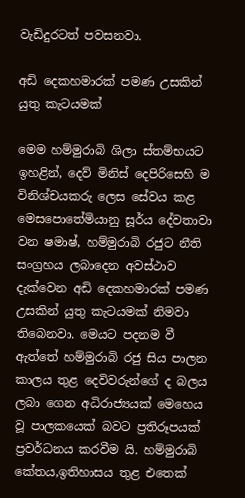වැඩිදුරටත් පවසනවා.

අඩි දෙකහමාරක් පමණ උසකින් යුතු කැටයමක්

මෙම හම්මුරාබි ශිලා ස්තම්භයට ඉහළින්, දෙව් මිනිස් දෙපිරිසෙහි ම විනිශ්චයකරු ලෙස සේවය කළ මෙසපොතේමියානු සූර්ය දේවතාවා වන ෂමාෂ්, හම්මුරාබි රජුට නීති සංග්‍රහය ලබාදෙන අවස්ථාව දැක්වෙන අඩි දෙකහමාරක් පමණ උසකින් යුතු කැටයමක් නිමවා තිබෙනවා. මෙයට පදනම වී ඇත්තේ හම්මුරාබි රජු සිය පාලන කාලය තුළ දෙවිවරුන්ගේ ද බලය ලබා ගෙන අධිරාජ්‍යයක් මෙහෙය වූ පාලකයෙක් බවට ප්‍රතිරූපයක් ප්‍රවර්ධනය කරවීම යි. හම්මුරාබි කේතය,ඉතිහාසය තුළ එතෙක්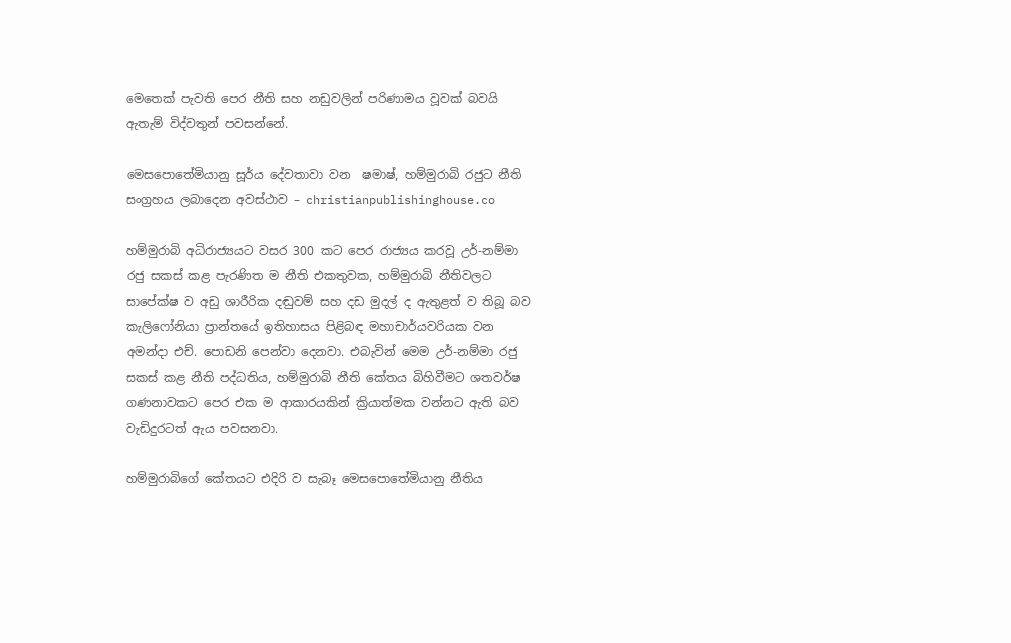මෙතෙක් පැවති පෙර නීති සහ නඩුවලින් පරිණාමය වූවක් බවයි ඇතැම් විද්වතුන් පවසන්නේ.

මෙසපොතේමියානු සූර්ය දේවතාවා වන  ෂමාෂ්, හම්මුරාබි රජුට නීති සංග්‍රහය ලබාදෙන අවස්ථාව – christianpublishinghouse.co

හම්මුරාබි අධිරාජ්‍යයට වසර 300 කට පෙර රාජ්‍යය කරවූ උර්-නම්මා රජු සකස් කළ පැරණිත ම නීති එකතුවක, හම්මුරාබි නීතිවලට සාපේක්ෂ ව අඩු ශාරීරික දඬුවම් සහ දඩ මුදල් ද ඇතුළත් ව තිබූ බව කැලිෆෝනියා ප්‍රාන්තයේ ඉතිහාසය පිළිබඳ මහාචාර්යවරියක වන අමන්දා එච්. පොඩනි පෙන්වා දෙනවා. එබැවින් මෙම උර්-නම්මා රජු සකස් කළ නීති පද්ධතිය, හම්මුරාබි නීති කේතය බිහිවීමට ශතවර්ෂ ගණනාවකට පෙර එක ම ආකාරයකින් ක්‍රියාත්මක වන්නට ඇති බව වැඩිදුරටත් ඇය පවසනවා.

හම්මුරාබිගේ කේතයට එදිරි ව සැබෑ මෙසපොතේමියානු නීතිය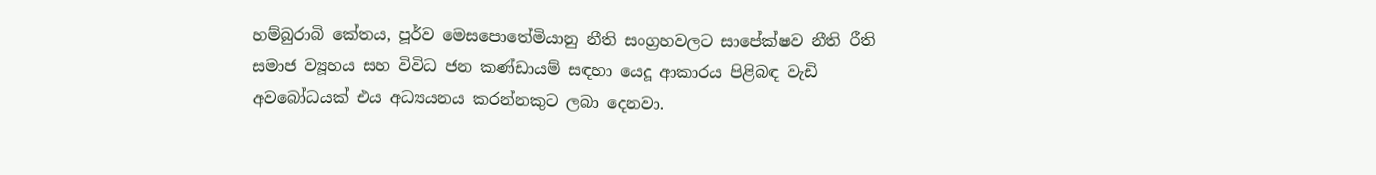හම්බුරාබි කේතය, පූර්ව මෙසපොතේමියානු නීති සංග්‍රහවලට සාපේක්ෂව නීති රීති සමාජ ව්‍යූහය සහ විවිධ ජන කණ්ඩායම් සඳහා යෙදූ ආකාරය පිළිබඳ වැඩි අවබෝධයක් එය අධ්‍යයනය කරන්නකුට ලබා දෙනවා.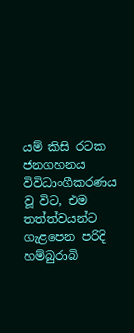යම් කිසි රටක ජනගහනය විවිධාංගීකරණය වූ විට, එම තත්ත්වයන්ට ගැළපෙන පරිදි හම්බුරාබි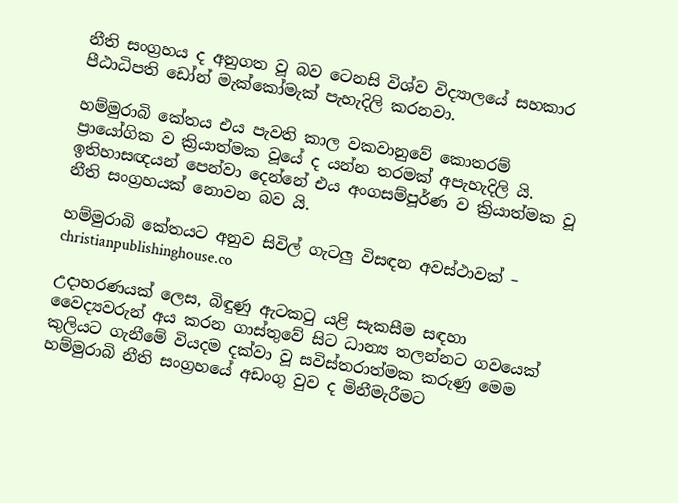නීති සංග්‍රහය ද අනුගත වූ බව ටෙනසි විශ්ව විද්‍යාලයේ සහකාර පීඨාධිපති ඩෝන් මැක්කෝමැක් පැහැදිලි කරනවා.

හම්මුරාබි කේතය එය පැවති කාල වකවානුවේ කොතරම් ප්‍රායෝගික ව ක්‍රියාත්මක වූයේ ද යන්න තරමක් අපැහැදිලි යි. ඉතිහාසඥයන් පෙන්වා දෙන්නේ එය අංගසම්පූර්ණ ව ක්‍රියාත්මක වූ නීති සංග්‍රහයක් නොවන බව යි.

හම්මුරාබි කේතයට අනුව සිවිල් ගැටලු විසඳන අවස්ථාවක් – christianpublishinghouse.co

උදාහරණයක් ලෙස, බිඳුණු ඇටකටු යළි සැකසීම සඳහා වෛද්‍යවරුන් අය කරන ගාස්තුවේ සිට ධාන්‍ය තලන්නට ගවයෙක් කුලියට ගැනීමේ වියදම දක්වා වූ සවිස්තරාත්මක කරුණු මෙම හම්මුරාබි නීති සංග්‍රහයේ අඩංගු වුව ද මිනීමැරීමට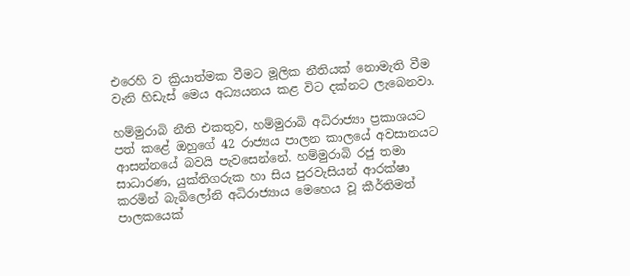එරෙහි ව ක්‍රියාත්මක වීමට මූලික නීතියක් නොමැති වීම වැනි හිඩැස් මෙය අධ්‍යයනය කළ විට දක්නට ලැබෙනවා.

හම්මුරාබි නීති එකතුව, හම්මුරාබි අධිරාජ්‍යා ප්‍රකාශයට පත් කළේ ඔහුගේ 42 රාජ්‍යය පාලන කාලයේ අවසානයට ආසන්නයේ බවයි පැවසෙන්නේ. හම්මුරාබි රජු තමා සාධාරණ, යුක්තිගරුක හා සිය පුරවැසියන් ආරක්ෂා කරමින් බැබිලෝනි අධිරාජ්‍යාය මෙහෙය වූ කීර්තිමත් පාලකයෙක්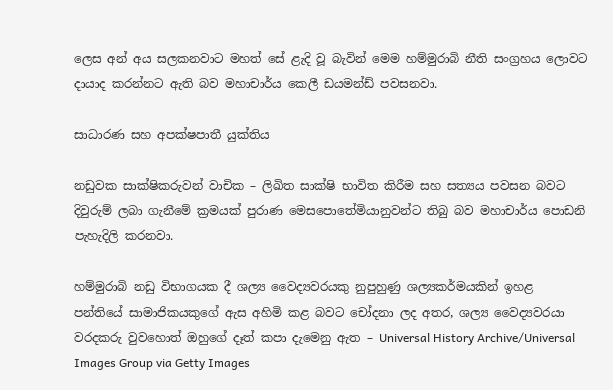ලෙස අන් අය සලකනවාට මහත් සේ ළැදි වූ බැවින් මෙම හම්මුරාබි නීති සංග්‍රහය ලොවට දායාද කරන්නට ඇති බව මහාචාර්ය කෙලී ඩයමන්ඩ් පවසනවා.

සාධාරණ සහ අපක්ෂපාතී යුක්තිය

නඩුවක සාක්ෂිකරුවන් වාචික – ලිඛිත සාක්ෂි භාවිත කිරීම සහ සත්‍යය පවසන බවට දිවුරුම් ලබා ගැනීමේ ක්‍රමයක් පුරාණ මෙසපොතේමියානුවන්ට තිබු බව මහාචාර්ය පොඩනි පැහැදිලි කරනවා.

හම්මුරාබි නඩු විභාගයක දී ශල්‍ය වෛද්‍යවරයකු නුපුහුණු ශල්‍යකර්මයකින් ඉහළ පන්තියේ සාමාජිකයකුගේ ඇස අහිමි කළ බවට චෝදනා ලද අතර, ශල්‍ය වෛද්‍යවරයා වරදකරු වුවහොත් ඔහුගේ දෑත් කපා දැමෙනු ඇත – Universal History Archive/Universal Images Group via Getty Images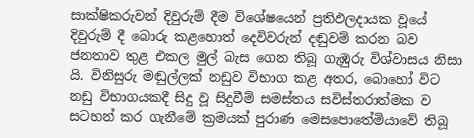සාක්ෂිකරුවන් දිවුරුම් දීම විශේෂයෙන් ප්‍රතිඵලදායක වූයේ දිවුරුම් දී බොරු කළහොත් දෙවිවරුන් දඬුවම් කරන බව ජනතාව තුළ එකල මුල් බැස ගෙන තිබූ ගැඹුරු විශ්වාසය නිසා යි. විනිසුරු මඬුල්ලක් නඩුව විභාග කළ අතර, බොහෝ විට නඩු විභාගයකදී සිදු වූ සිදුවීම් සමස්තය සවිස්තරාත්මක ව සටහන් කර ගැනීමේ ක්‍රමයක් පුරාණ මෙසපොතේමියාවේ තිබූ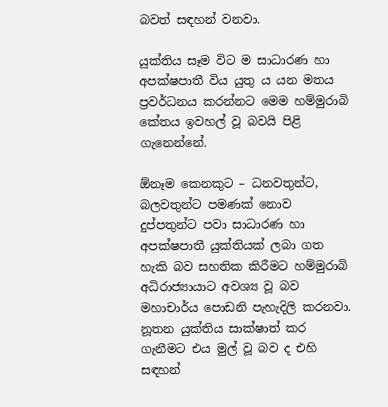බවත් සඳහන් වනවා.

යුක්තිය සෑම විට ම සාධාරණ හා අපක්ෂපාතී විය යුතු ය යන මතය ප්‍රවර්ධනය කරන්නට මෙම හම්මුරාබි කේතය ඉවහල් වූ බවයි පිළි ගැනෙන්නේ.

ඕනෑම කෙනකුට – ධනවතුන්ට, බලවතුන්ට පමණක් නොව දුප්පතුන්ට පවා සාධාරණ හා අපක්ෂපාතී යුක්තියක් ලබා ගත හැකි බව සහතික කිරීමට හම්මුරාබි අධිරාජ්‍යායාට අවශ්‍ය වූ බව මහාචාර්ය පොඩනි පැහැදිලි කරනවා. නූතන යුක්තිය සාක්ෂාත් කර ගැනීමට එය මුල් වූ බව ද එහි සඳහන්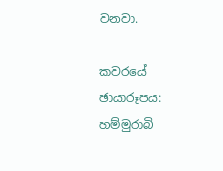වනවා.

කවරයේ ඡායාරූපය: හම්මුරාබි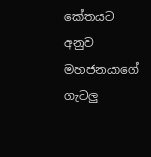කේතයට අනුව මහජනයාගේ ගැටලු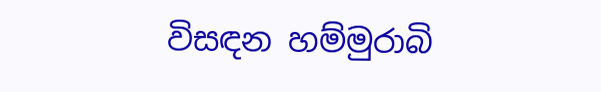විසඳන හම්මුරාබි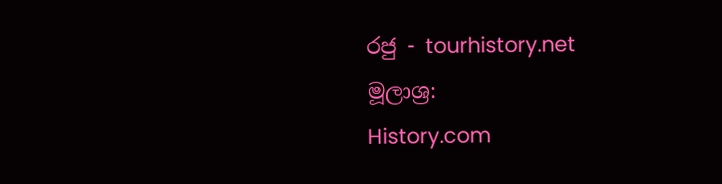රජු - tourhistory.net
මූලාශ්‍ර:
History.com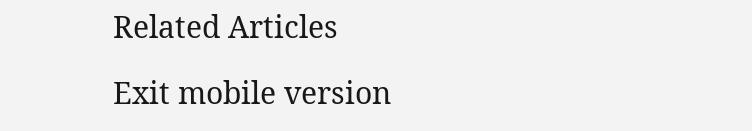Related Articles

Exit mobile version